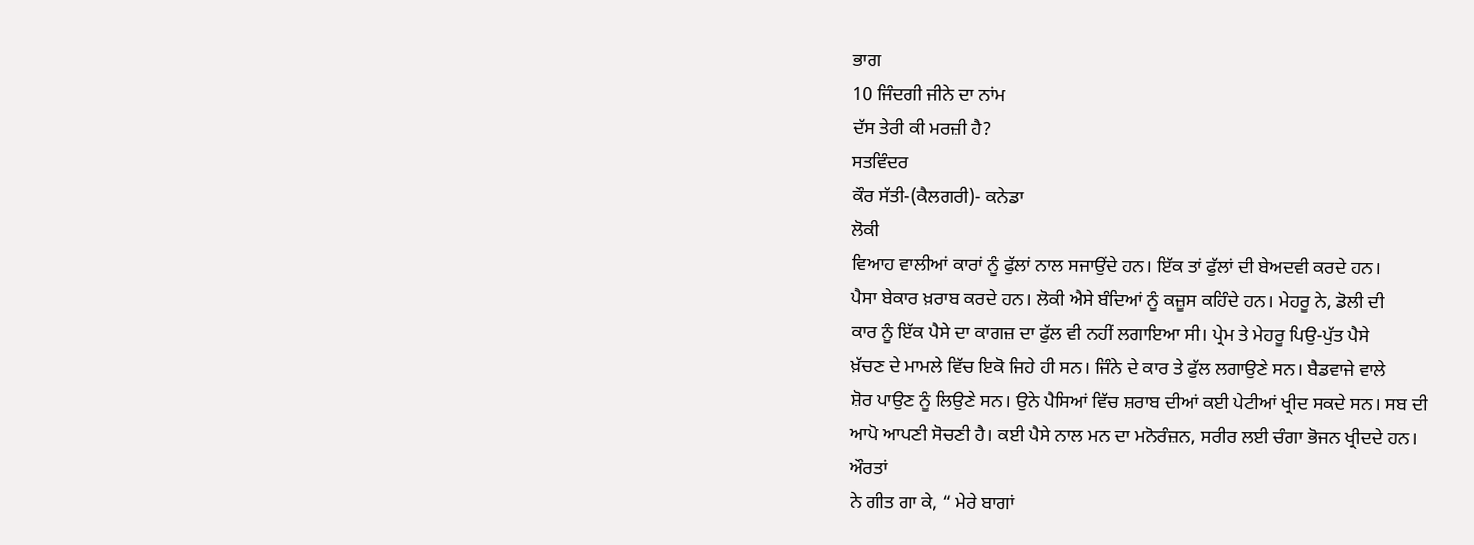ਭਾਗ
10 ਜਿੰਦਗੀ ਜੀਨੇ ਦਾ ਨਾਂਮ
ਦੱਸ ਤੇਰੀ ਕੀ ਮਰਜ਼ੀ ਹੈ?
ਸਤਵਿੰਦਰ
ਕੌਰ ਸੱਤੀ-(ਕੈਲਗਰੀ)- ਕਨੇਡਾ
ਲੋਕੀ
ਵਿਆਹ ਵਾਲੀਆਂ ਕਾਰਾਂ ਨੂੰ ਫੁੱਲਾਂ ਨਾਲ ਸਜਾਉਂਦੇ ਹਨ। ਇੱਕ ਤਾਂ ਫੁੱਲਾਂ ਦੀ ਬੇਅਦਵੀ ਕਰਦੇ ਹਨ।
ਪੈਸਾ ਬੇਕਾਰ ਖ਼ਰਾਬ ਕਰਦੇ ਹਨ। ਲੋਕੀ ਐਸੇ ਬੰਦਿਆਂ ਨੂੰ ਕਜ਼ੂਸ ਕਹਿੰਦੇ ਹਨ। ਮੇਹਰੂ ਨੇ, ਡੋਲੀ ਦੀ
ਕਾਰ ਨੂੰ ਇੱਕ ਪੈਸੇ ਦਾ ਕਾਗਜ਼ ਦਾ ਫੁੱਲ ਵੀ ਨਹੀਂ ਲਗਾਇਆ ਸੀ। ਪ੍ਰੇਮ ਤੇ ਮੇਹਰੂ ਪਿਉ-ਪੁੱਤ ਪੈਸੇ
ਖ਼ੱਚਣ ਦੇ ਮਾਮਲੇ ਵਿੱਚ ਇਕੋ ਜਿਹੇ ਹੀ ਸਨ। ਜਿੰਨੇ ਦੇ ਕਾਰ ਤੇ ਫੁੱਲ ਲਗਾਉਣੇ ਸਨ। ਬੈਡਵਾਜੇ ਵਾਲੇ
ਸ਼ੋਰ ਪਾਉਣ ਨੂੰ ਲਿਉਣੇ ਸਨ। ਉਨੇ ਪੈਸਿਆਂ ਵਿੱਚ ਸ਼ਰਾਬ ਦੀਆਂ ਕਈ ਪੇਟੀਆਂ ਖ੍ਰੀਦ ਸਕਦੇ ਸਨ। ਸਬ ਦੀ
ਆਪੋ ਆਪਣੀ ਸੋਚਣੀ ਹੈ। ਕਈ ਪੈਸੇ ਨਾਲ ਮਨ ਦਾ ਮਨੋਰੰਜ਼ਨ, ਸਰੀਰ ਲਈ ਚੰਗਾ ਭੋਜਨ ਖ੍ਰੀਦਦੇ ਹਨ।
ਔਰਤਾਂ
ਨੇ ਗੀਤ ਗਾ ਕੇ, “ ਮੇਰੇ ਬਾਗਾਂ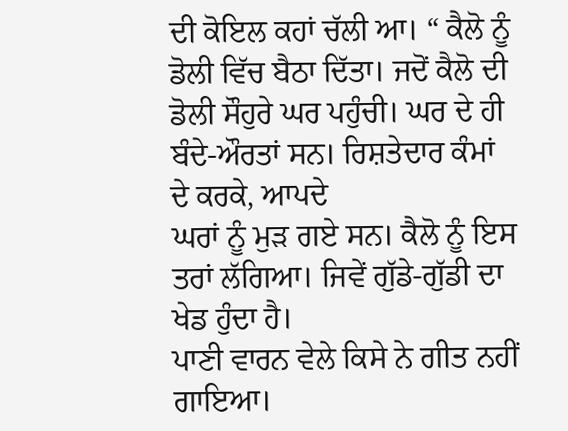ਦੀ ਕੋਇਲ ਕਹਾਂ ਚੱਲੀ ਆ। “ ਕੈਲੋ ਨੂੰ ਡੋਲੀ ਵਿੱਚ ਬੈਠਾ ਦਿੱਤਾ। ਜਦੋਂ ਕੈਲੋ ਦੀ
ਡੋਲੀ ਸੌਹੁਰੇ ਘਰ ਪਹੁੰਚੀ। ਘਰ ਦੇ ਹੀ ਬੰਦੇ-ਔਰਤਾਂ ਸਨ। ਰਿਸ਼ਤੇਦਾਰ ਕੰਮਾਂ ਦੇ ਕਰਕੇ, ਆਪਦੇ
ਘਰਾਂ ਨੂੰ ਮੁੜ ਗਏ ਸਨ। ਕੈਲੋ ਨੂੰ ਇਸ ਤਰਾਂ ਲੱਗਿਆ। ਜਿਵੇਂ ਗੁੱਡੇ-ਗੁੱਡੀ ਦਾ ਖੇਡ ਹੁੰਦਾ ਹੈ।
ਪਾਣੀ ਵਾਰਨ ਵੇਲੇ ਕਿਸੇ ਨੇ ਗੀਤ ਨਹੀਂ ਗਾਇਆ।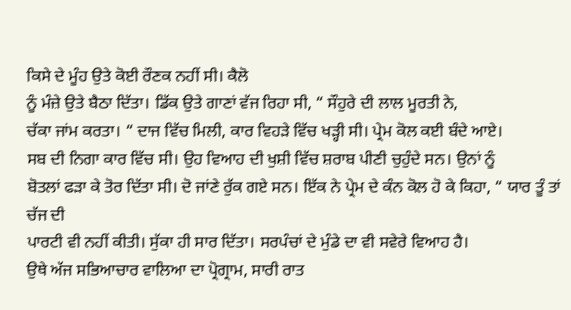ਕਿਸੇ ਦੇ ਮੂੰਹ ਉਤੇ ਕੋਈ ਰੌਣਕ ਨਹੀਂ ਸੀ। ਕੈਲੋ
ਨੂੰ ਮੰਜ਼ੇ ਉਤੇ ਬੈਠਾ ਦਿੱਤਾ। ਡਿੱਕ ਉਤੇ ਗਾਣਾਂ ਵੱਜ ਰਿਹਾ ਸੀ, “ ਸੌਹੁਰੇ ਦੀ ਲਾਲ ਮੂਰਤੀ ਨੇ,
ਚੱਕਾ ਜਾਂਮ ਕਰਤਾ। “ ਦਾਜ ਵਿੱਚ ਮਿਲੀ, ਕਾਰ ਵਿਹੜੇ ਵਿੱਚ ਖੜ੍ਹੀ ਸੀ। ਪ੍ਰੇਮ ਕੋਲ ਕਈ ਬੰਦੇ ਆਏ।
ਸਬ ਦੀ ਨਿਗਾ ਕਾਰ ਵਿੱਚ ਸੀ। ਉਹ ਵਿਆਹ ਦੀ ਖੁਸ਼ੀ ਵਿੱਚ ਸ਼ਰਾਬ ਪੀਣੀ ਚੁਹੁੰਦੇ ਸਨ। ਉਨਾਂ ਨੂੰ
ਬੋਤਲਾਂ ਫੜਾ ਕੇ ਤੋਰ ਦਿੱਤਾ ਸੀ। ਦੋ ਜਾਂਣੇ ਰੁੱਕ ਗਏ ਸਨ। ਇੱਕ ਨੇ ਪ੍ਰੇਮ ਦੇ ਕੰਨ ਕੋਲ ਹੋ ਕੇ ਕਿਹਾ, “ ਯਾਰ ਤੂੰ ਤਾਂ ਚੱਜ ਦੀ
ਪਾਰਟੀ ਵੀ ਨਹੀਂ ਕੀਤੀ। ਸੁੱਕਾ ਹੀ ਸਾਰ ਦਿੱਤਾ। ਸਰਪੰਚਾਂ ਦੇ ਮੁੰਡੇ ਦਾ ਵੀ ਸਵੇਰੇ ਵਿਆਹ ਹੈ।
ਉਥੇ ਅੱਜ ਸਭਿਆਚਾਰ ਵਾਲਿਆ ਦਾ ਪ੍ਰੋਗ੍ਰਾਮ, ਸਾਰੀ ਰਾਤ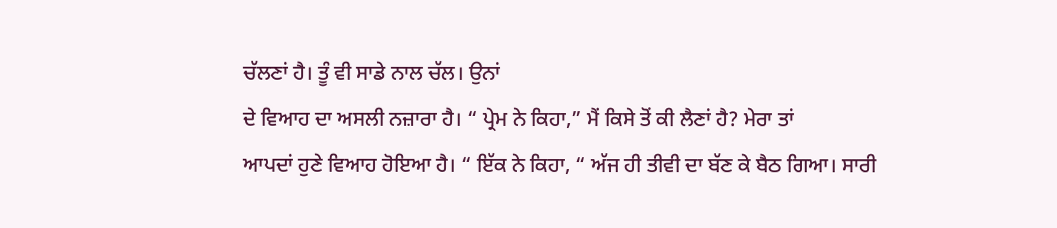ਚੱਲਣਾਂ ਹੈ। ਤੂੰ ਵੀ ਸਾਡੇ ਨਾਲ ਚੱਲ। ਉਨਾਂ
ਦੇ ਵਿਆਹ ਦਾ ਅਸਲੀ ਨਜ਼ਾਰਾ ਹੈ। “ ਪ੍ਰੇਮ ਨੇ ਕਿਹਾ,” ਮੈਂ ਕਿਸੇ ਤੋਂ ਕੀ ਲੈਣਾਂ ਹੈ? ਮੇਰਾ ਤਾਂ
ਆਪਦਾਂ ਹੁਣੇ ਵਿਆਹ ਹੋਇਆ ਹੈ। “ ਇੱਕ ਨੇ ਕਿਹਾ, “ ਅੱਜ ਹੀ ਤੀਵੀ ਦਾ ਬੱਣ ਕੇ ਬੈਠ ਗਿਆ। ਸਾਰੀ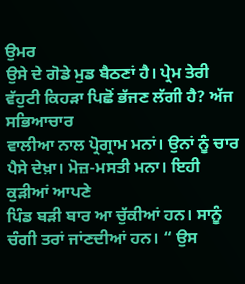ਉਮਰ
ਉਸੇ ਦੇ ਗੋਡੇ ਮੁਡ ਬੈਠਣਾਂ ਹੈ। ਪ੍ਰੇਮ ਤੇਰੀ ਵੱਹੁਟੀ ਕਿਹੜਾ ਪਿਛੋਂ ਭੱਜਣ ਲੱਗੀ ਹੈ? ਅੱਜ ਸਭਿਆਚਾਰ
ਵਾਲੀਆ ਨਾਲ ਪ੍ਰੋਗ੍ਰਾਮ ਮਨਾਂ। ਉਨਾਂ ਨੂੰ ਚਾਰ ਪੈਸੇ ਦੇਖ਼ਾ। ਮੋਜ਼-ਮਸਤੀ ਮਨਾ। ਇਹੀ ਕੁੜੀਆਂ ਆਪਣੇ
ਪਿੰਡ ਬੜੀ ਬਾਰ ਆ ਚੁੱਕੀਆਂ ਹਨ। ਸਾਨੂੰ ਚੰਗੀ ਤਰਾਂ ਜਾਂਣਦੀਆਂ ਹਨ। “ ਉਸ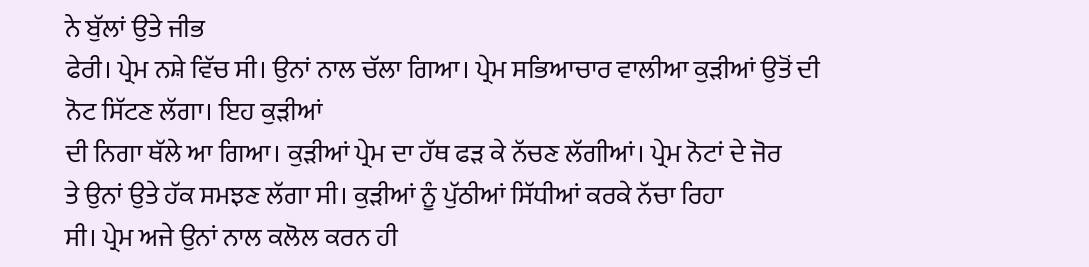ਨੇ ਬੁੱਲਾਂ ਉਤੇ ਜੀਭ
ਫੇਰੀ। ਪ੍ਰੇਮ ਨਸ਼ੇ ਵਿੱਚ ਸੀ। ਉਨਾਂ ਨਾਲ ਚੱਲਾ ਗਿਆ। ਪ੍ਰੇਮ ਸਭਿਆਚਾਰ ਵਾਲੀਆ ਕੁੜੀਆਂ ਉਤੋਂ ਦੀ ਨੋਟ ਸਿੱਟਣ ਲੱਗਾ। ਇਹ ਕੁੜੀਆਂ
ਦੀ ਨਿਗਾ ਥੱਲੇ ਆ ਗਿਆ। ਕੁੜੀਆਂ ਪ੍ਰੇਮ ਦਾ ਹੱਥ ਫੜ ਕੇ ਨੱਚਣ ਲੱਗੀਆਂ। ਪ੍ਰੇਮ ਨੋਟਾਂ ਦੇ ਜੋਰ
ਤੇ ਉਨਾਂ ਉਤੇ ਹੱਕ ਸਮਝਣ ਲੱਗਾ ਸੀ। ਕੁੜੀਆਂ ਨੂੰ ਪੁੱਠੀਆਂ ਸਿੱਧੀਆਂ ਕਰਕੇ ਨੱਚਾ ਰਿਹਾ
ਸੀ। ਪ੍ਰੇਮ ਅਜੇ ਉਨਾਂ ਨਾਲ ਕਲੋਲ ਕਰਨ ਹੀ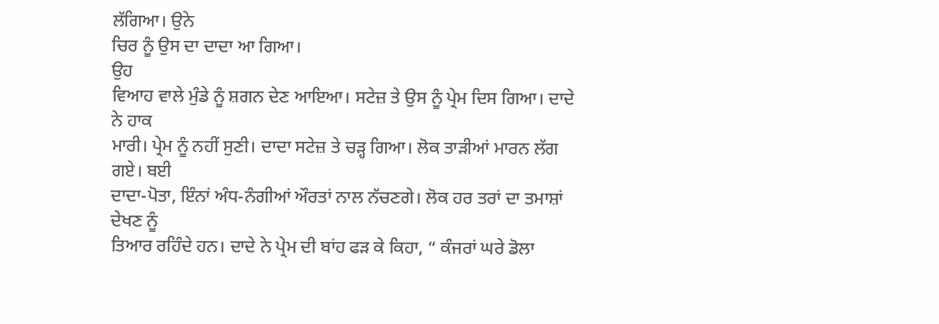ਲੱਗਿਆ। ਉਨੇ
ਚਿਰ ਨੂੰ ਉਸ ਦਾ ਦਾਦਾ ਆ ਗਿਆ।
ਉਹ
ਵਿਆਹ ਵਾਲੇ ਮੁੰਡੇ ਨੂੰ ਸ਼ਗਨ ਦੇਣ ਆਇਆ। ਸਟੇਜ਼ ਤੇ ਉਸ ਨੂੰ ਪ੍ਰੇਮ ਦਿਸ ਗਿਆ। ਦਾਦੇ ਨੇ ਹਾਕ
ਮਾਰੀ। ਪ੍ਰੇਮ ਨੂੰ ਨਹੀਂ ਸੁਣੀ। ਦਾਦਾ ਸਟੇਜ਼ ਤੇ ਚੜ੍ਹ ਗਿਆ। ਲੋਕ ਤਾੜੀਆਂ ਮਾਰਨ ਲੱਗ ਗਏ। ਬਈ
ਦਾਦਾ-ਪੋਤਾ, ਇੰਨਾਂ ਅੰਧ-ਨੰਗੀਆਂ ਔਰਤਾਂ ਨਾਲ ਨੱਚਣਗੇ। ਲੋਕ ਹਰ ਤਰਾਂ ਦਾ ਤਮਾਸ਼ਾਂ ਦੇਖਣ ਨੂੰ
ਤਿਆਰ ਰਹਿੰਦੇ ਹਨ। ਦਾਦੇ ਨੇ ਪ੍ਰੇਮ ਦੀ ਬਾਂਹ ਫੜ ਕੇ ਕਿਹਾ, “ ਕੰਜਰਾਂ ਘਰੇ ਡੋਲਾ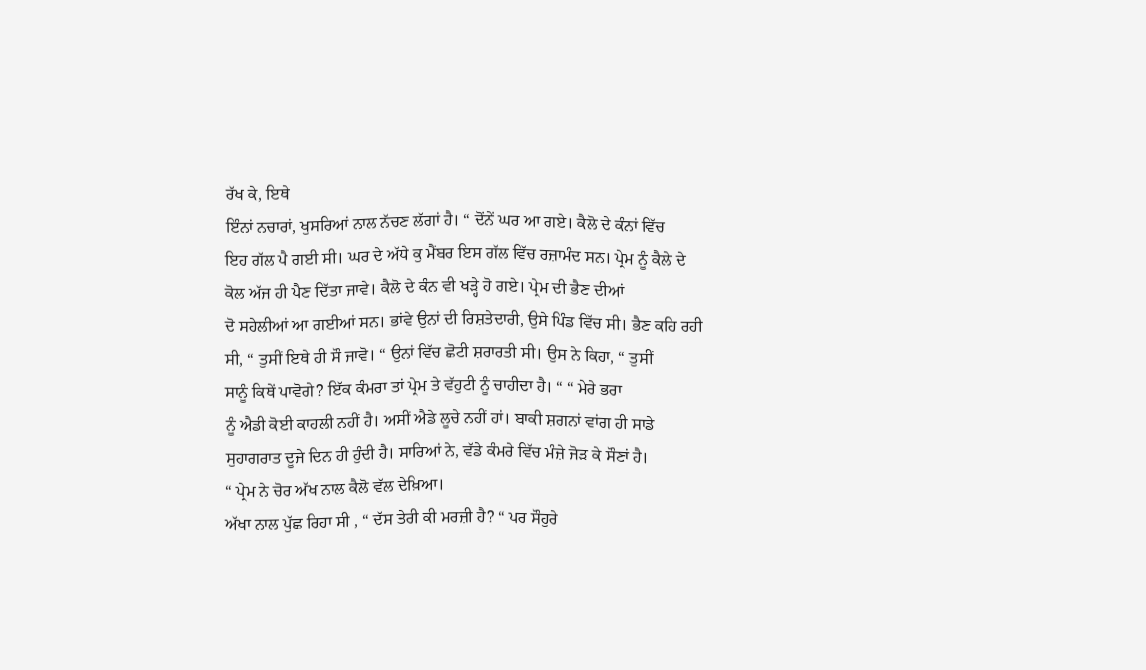ਰੱਖ ਕੇ, ਇਥੇ
ਇੰਨਾਂ ਨਚਾਰਾਂ, ਖੁਸਰਿਆਂ ਨਾਲ ਨੱਚਣ ਲੱਗਾਂ ਹੈ। “ ਦੋਂਨੇਂ ਘਰ ਆ ਗਏ। ਕੈਲੋ ਦੇ ਕੰਨਾਂ ਵਿੱਚ
ਇਹ ਗੱਲ ਪੈ ਗਈ ਸੀ। ਘਰ ਦੇ ਅੱਧੇ ਕੁ ਮੈਂਬਰ ਇਸ ਗੱਲ ਵਿੱਚ ਰਜ਼ਾਮੰਦ ਸਨ। ਪ੍ਰੇਮ ਨੂੰ ਕੈਲੇ ਦੇ
ਕੋਲ ਅੱਜ ਹੀ ਪੈਣ ਦਿੱਤਾ ਜਾਵੇ। ਕੈਲੋ ਦੇ ਕੰਨ ਵੀ ਖੜ੍ਹੇ ਹੋ ਗਏ। ਪ੍ਰੇਮ ਦੀ ਭੈਣ ਦੀਆਂ
ਦੋ ਸਹੇਲੀਆਂ ਆ ਗਈਆਂ ਸਨ। ਭਾਂਵੇ ਉਨਾਂ ਦੀ ਰਿਸ਼ਤੇਦਾਰੀ, ਉਸੇ ਪਿੰਡ ਵਿੱਚ ਸੀ। ਭੈਣ ਕਹਿ ਰਹੀ
ਸੀ, “ ਤੁਸੀਂ ਇਥੇ ਹੀ ਸੌ ਜਾਵੋ। “ ਉਨਾਂ ਵਿੱਚ ਛੋਟੀ ਸ਼ਰਾਰਤੀ ਸੀ। ਉਸ ਨੇ ਕਿਹਾ, “ ਤੁਸੀਂ
ਸਾਨੂੰ ਕਿਥੇਂ ਪਾਵੋਗੇ? ਇੱਕ ਕੰਮਰਾ ਤਾਂ ਪ੍ਰੇਮ ਤੇ ਵੱਹੁਟੀ ਨੂੰ ਚਾਹੀਦਾ ਹੈ। “ “ ਮੇਰੇ ਭਰਾ
ਨੂੰ ਐਡੀ ਕੋਈ ਕਾਹਲੀ ਨਹੀਂ ਹੈ। ਅਸੀਂ ਐਡੇ ਲੂਚੇ ਨਹੀਂ ਹਾਂ। ਬਾਕੀ ਸ਼ਗਨਾਂ ਵਾਂਗ ਹੀ ਸਾਡੇ
ਸੁਹਾਗਰਾਤ ਦੂਜੇ ਦਿਨ ਹੀ ਹੁੰਦੀ ਹੈ। ਸਾਰਿਆਂ ਨੇ, ਵੱਡੇ ਕੰਮਰੇ ਵਿੱਚ ਮੰਜ਼ੇ ਜੋੜ ਕੇ ਸੌਣਾਂ ਹੈ।
“ ਪ੍ਰੇਮ ਨੇ ਚੋਰ ਅੱਖ ਨਾਲ ਕੈਲੋ ਵੱਲ ਦੇਖ਼ਿਆ।
ਅੱਖਾ ਨਾਲ ਪੁੱਛ ਰਿਹਾ ਸੀ , “ ਦੱਸ ਤੇਰੀ ਕੀ ਮਰਜ਼ੀ ਹੈ? “ ਪਰ ਸੌਹੁਰੇ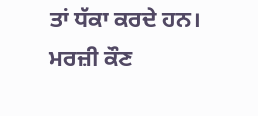ਤਾਂ ਧੱਕਾ ਕਰਦੇ ਹਨ।
ਮਰਜ਼ੀ ਕੌਣ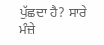ਪੁੱਛਦਾ ਹੈ? ਸਾਰੇ ਮੰਜ਼ੇ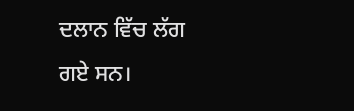ਦਲਾਨ ਵਿੱਚ ਲੱਗ ਗਏ ਸਨ।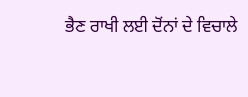ਭੈਣ ਰਾਖੀ ਲਈ ਦੋਂਨਾਂ ਦੇ ਵਿਚਾਲੇ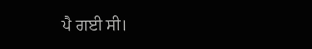ਪੈ ਗਈ ਸੀ।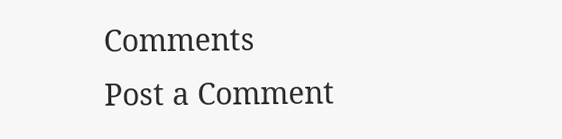Comments
Post a Comment